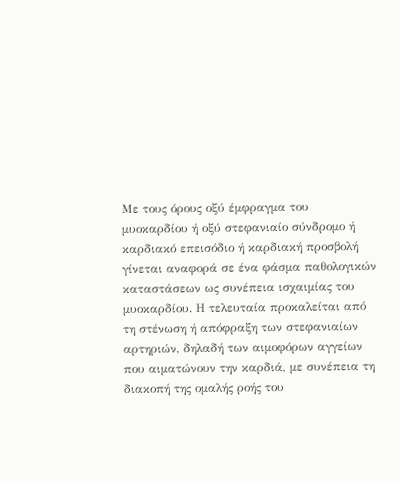Με τους όρους οξύ έμφραγμα του μυοκαρδίου ή οξύ στεφανιαίο σύνδρομο ή καρδιακό επεισόδιο ή καρδιακή προσβολή γίνεται αναφορά σε ένα φάσμα παθολογικών καταστάσεων ως συνέπεια ισχαιμίας του μυοκαρδίου. Η τελευταία προκαλείται από τη στένωση ή απόφραξη των στεφανιαίων αρτηριών, δηλαδή των αιμοφόρων αγγείων που αιματώνουν την καρδιά, με συνέπεια τη διακοπή της ομαλής ροής του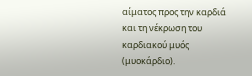αίματος προς την καρδιά και τη νέκρωση του καρδιακού μυός (μυοκάρδιο).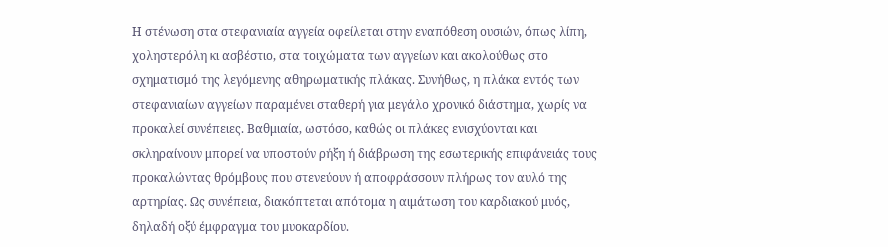Η στένωση στα στεφανιαία αγγεία οφείλεται στην εναπόθεση ουσιών, όπως λίπη, χοληστερόλη κι ασβέστιο, στα τοιχώματα των αγγείων και ακολούθως στο σχηματισμό της λεγόμενης αθηρωματικής πλάκας. Συνήθως, η πλάκα εντός των στεφανιαίων αγγείων παραμένει σταθερή για μεγάλο χρονικό διάστημα, χωρίς να προκαλεί συνέπειες. Βαθμιαία, ωστόσο, καθώς οι πλάκες ενισχύονται και σκληραίνουν μπορεί να υποστούν ρήξη ή διάβρωση της εσωτερικής επιφάνειάς τους προκαλώντας θρόμβους που στενεύουν ή αποφράσσουν πλήρως τον αυλό της αρτηρίας. Ως συνέπεια, διακόπτεται απότομα η αιμάτωση του καρδιακού μυός, δηλαδή οξύ έμφραγμα του μυοκαρδίου.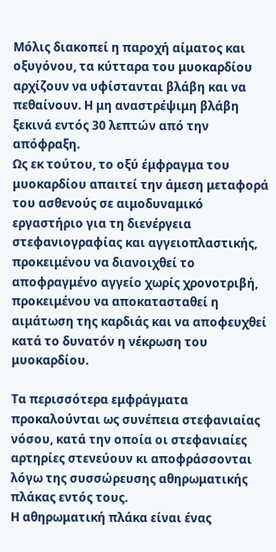Μόλις διακοπεί η παροχή αίματος και οξυγόνου, τα κύτταρα του μυοκαρδίου αρχίζουν να υφίστανται βλάβη και να πεθαίνουν. Η μη αναστρέψιμη βλάβη ξεκινά εντός 30 λεπτών από την απόφραξη.
Ως εκ τούτου, το οξύ έμφραγμα του μυοκαρδίου απαιτεί την άμεση μεταφορά του ασθενούς σε αιμοδυναμικό εργαστήριο για τη διενέργεια στεφανιογραφίας και αγγειοπλαστικής, προκειμένου να διανοιχθεί το αποφραγμένο αγγείο χωρίς χρονοτριβή, προκειμένου να αποκατασταθεί η αιμάτωση της καρδιάς και να αποφευχθεί κατά το δυνατόν η νέκρωση του μυοκαρδίου.

Τα περισσότερα εμφράγματα προκαλούνται ως συνέπεια στεφανιαίας νόσου, κατά την οποία οι στεφανιαίες αρτηρίες στενεύουν κι αποφράσσονται λόγω της συσσώρευσης αθηρωματικής πλάκας εντός τους.
Η αθηρωματική πλάκα είναι ένας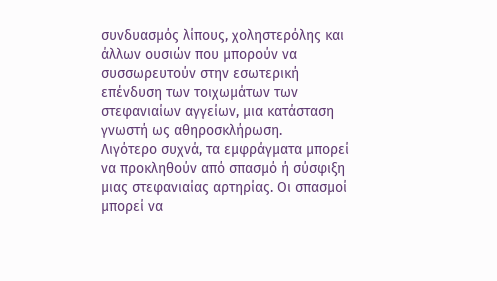συνδυασμός λίπους, χοληστερόλης και άλλων ουσιών που μπορούν να συσσωρευτούν στην εσωτερική επένδυση των τοιχωμάτων των στεφανιαίων αγγείων, μια κατάσταση γνωστή ως αθηροσκλήρωση.
Λιγότερο συχνά, τα εμφράγματα μπορεί να προκληθούν από σπασμό ή σύσφιξη μιας στεφανιαίας αρτηρίας. Οι σπασμοί μπορεί να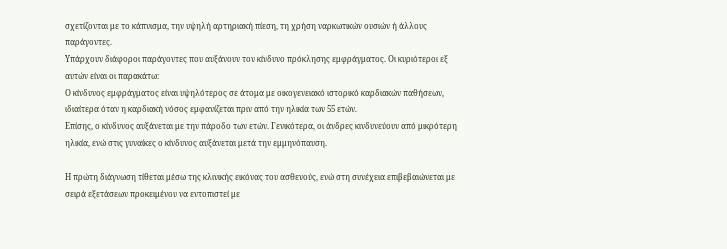σχετίζονται με το κάπνισμα, την υψηλή αρτηριακή πίεση, τη χρήση ναρκωτικών ουσιών ή άλλους παράγοντες.
Υπάρχουν διάφοροι παράγοντες που αυξάνουν τον κίνδυνο πρόκλησης εμφράγματος. Οι κυριότεροι εξ αυτών είναι οι παρακάτω:
Ο κίνδυνος εμφράγματος είναι υψηλότερος σε άτομα με οικογενειακό ιστορικό καρδιακών παθήσεων, ιδιαίτερα όταν η καρδιακή νόσος εμφανίζεται πριν από την ηλικία των 55 ετών.
Επίσης, ο κίνδυνος αυξάνεται με την πάροδο των ετών. Γενικότερα, οι άνδρες κινδυνεύουν από μικρότερη ηλικία, ενώ στις γυναίκες ο κίνδυνος αυξάνεται μετά την εμμηνόπαυση.

Η πρώτη διάγνωση τίθεται μέσω της κλινικής εικόνας του ασθενούς, ενώ στη συνέχεια επιβεβαιώνεται με σειρά εξετάσεων προκειμένου να εντοπιστεί με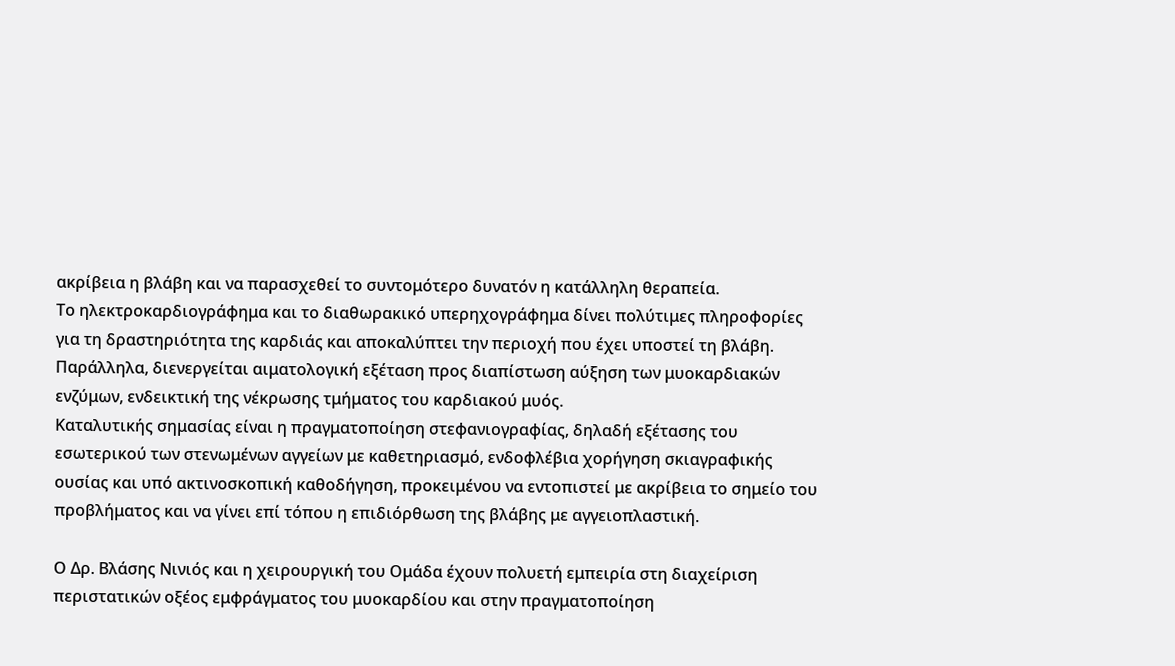ακρίβεια η βλάβη και να παρασχεθεί το συντομότερο δυνατόν η κατάλληλη θεραπεία.
Το ηλεκτροκαρδιογράφημα και το διαθωρακικό υπερηχογράφημα δίνει πολύτιμες πληροφορίες για τη δραστηριότητα της καρδιάς και αποκαλύπτει την περιοχή που έχει υποστεί τη βλάβη.
Παράλληλα, διενεργείται αιματολογική εξέταση προς διαπίστωση αύξηση των μυοκαρδιακών ενζύμων, ενδεικτική της νέκρωσης τμήματος του καρδιακού μυός.
Καταλυτικής σημασίας είναι η πραγματοποίηση στεφανιογραφίας, δηλαδή εξέτασης του εσωτερικού των στενωμένων αγγείων με καθετηριασμό, ενδοφλέβια χορήγηση σκιαγραφικής ουσίας και υπό ακτινοσκοπική καθοδήγηση, προκειμένου να εντοπιστεί με ακρίβεια το σημείο του προβλήματος και να γίνει επί τόπου η επιδιόρθωση της βλάβης με αγγειοπλαστική.

Ο Δρ. Βλάσης Νινιός και η χειρουργική του Ομάδα έχουν πολυετή εμπειρία στη διαχείριση περιστατικών οξέος εμφράγματος του μυοκαρδίου και στην πραγματοποίηση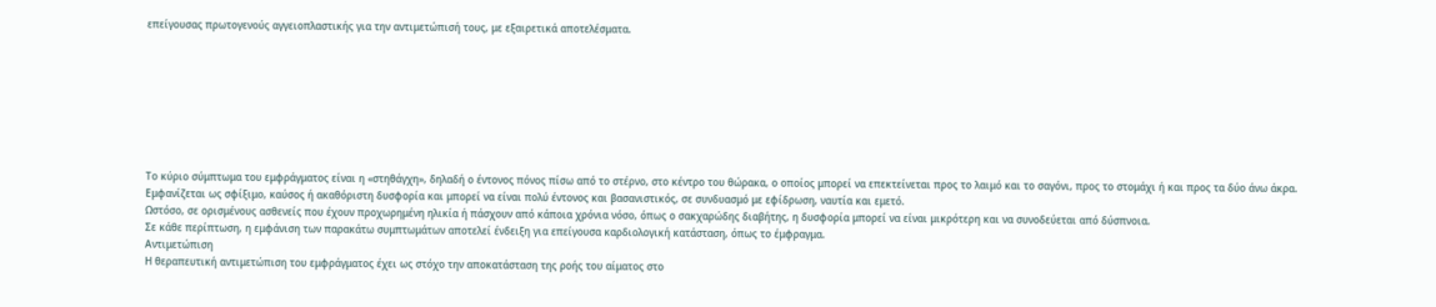επείγουσας πρωτογενούς αγγειοπλαστικής για την αντιμετώπισή τους, με εξαιρετικά αποτελέσματα.








Το κύριο σύμπτωμα του εμφράγματος είναι η «στηθάγχη», δηλαδή ο έντονος πόνος πίσω από το στέρνο, στο κέντρο του θώρακα, ο οποίος μπορεί να επεκτείνεται προς το λαιμό και το σαγόνι, προς το στομάχι ή και προς τα δύο άνω άκρα. Εμφανίζεται ως σφίξιμο, καύσος ή ακαθόριστη δυσφορία και μπορεί να είναι πολύ έντονος και βασανιστικός, σε συνδυασμό με εφίδρωση, ναυτία και εμετό.
Ωστόσο, σε ορισμένους ασθενείς που έχουν προχωρημένη ηλικία ή πάσχουν από κάποια χρόνια νόσο, όπως ο σακχαρώδης διαβήτης, η δυσφορία μπορεί να είναι μικρότερη και να συνοδεύεται από δύσπνοια.
Σε κάθε περίπτωση, η εμφάνιση των παρακάτω συμπτωμάτων αποτελεί ένδειξη για επείγουσα καρδιολογική κατάσταση, όπως το έμφραγμα.
Αντιμετώπιση
Η θεραπευτική αντιμετώπιση του εμφράγματος έχει ως στόχο την αποκατάσταση της ροής του αίματος στο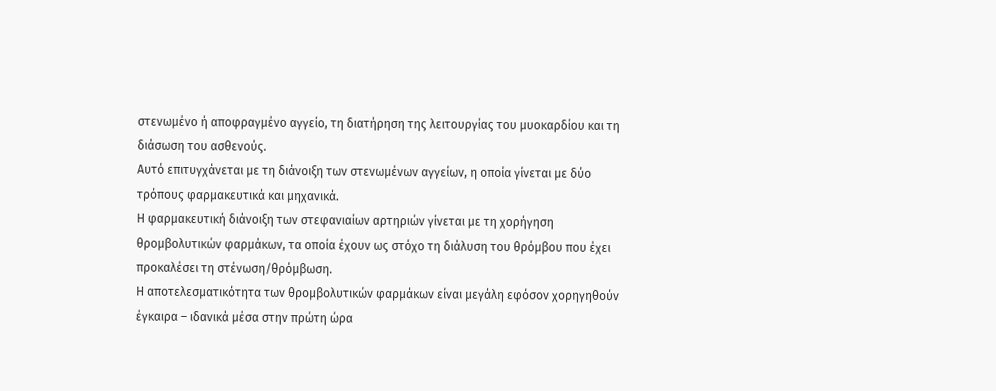στενωμένο ή αποφραγμένο αγγείο, τη διατήρηση της λειτουργίας του μυοκαρδίου και τη διάσωση του ασθενούς.
Αυτό επιτυγχάνεται με τη διάνοιξη των στενωμένων αγγείων, η οποία γίνεται με δύο τρόπους φαρμακευτικά και μηχανικά.
Η φαρμακευτική διάνοιξη των στεφανιαίων αρτηριών γίνεται με τη χορήγηση θρομβολυτικών φαρμάκων, τα οποία έχουν ως στόχο τη διάλυση του θρόμβου που έχει προκαλέσει τη στένωση/θρόμβωση.
Η αποτελεσματικότητα των θρομβολυτικών φαρμάκων είναι μεγάλη εφόσον χορηγηθούν έγκαιρα – ιδανικά μέσα στην πρώτη ώρα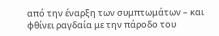από την έναρξη των συμπτωμάτων – και φθίνει ραγδαία με την πάροδο του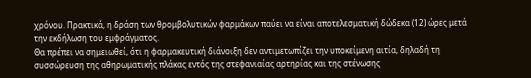χρόνου. Πρακτικά, η δράση των θρομβολυτικών φαρμάκων παύει να είναι αποτελεσματική δώδεκα (12) ώρες μετά την εκδήλωση του εμφράγματος.
Θα πρέπει να σημειωθεί, ότι η φαρμακευτική διάνοιξη δεν αντιμετωπίζει την υποκείμενη αιτία, δηλαδή τη συσσώρευση της αθηρωματικής πλάκας εντός της στεφανιαίας αρτηρίας και της στένωσης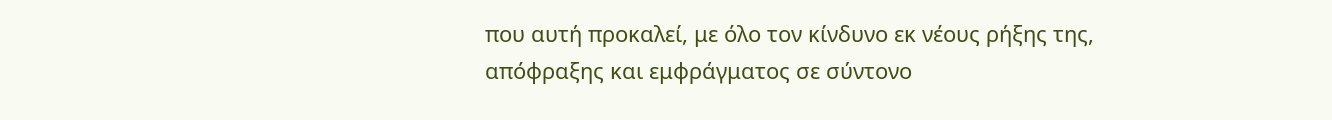που αυτή προκαλεί, με όλο τον κίνδυνο εκ νέους ρήξης της, απόφραξης και εμφράγματος σε σύντονο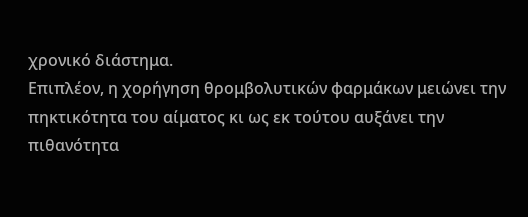χρονικό διάστημα.
Επιπλέον, η χορήγηση θρομβολυτικών φαρμάκων μειώνει την πηκτικότητα του αίματος κι ως εκ τούτου αυξάνει την πιθανότητα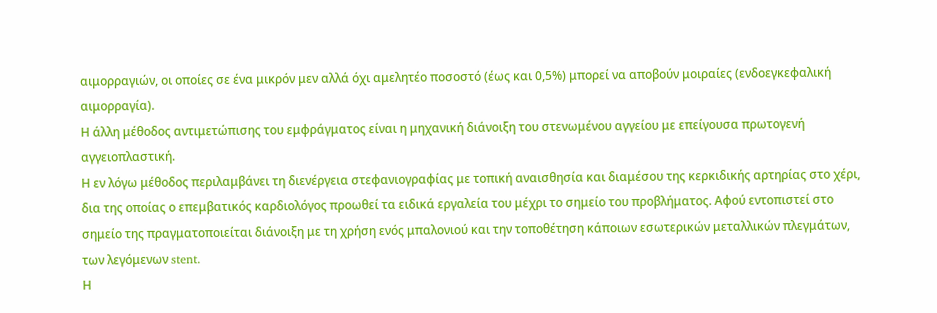αιμορραγιών, οι οποίες σε ένα μικρόν μεν αλλά όχι αμελητέο ποσοστό (έως και 0,5%) μπορεί να αποβούν μοιραίες (ενδοεγκεφαλική αιμορραγία).
Η άλλη μέθοδος αντιμετώπισης του εμφράγματος είναι η μηχανική διάνοιξη του στενωμένου αγγείου με επείγουσα πρωτογενή αγγειοπλαστική.
Η εν λόγω μέθοδος περιλαμβάνει τη διενέργεια στεφανιογραφίας με τοπική αναισθησία και διαμέσου της κερκιδικής αρτηρίας στο χέρι, δια της οποίας ο επεμβατικός καρδιολόγος προωθεί τα ειδικά εργαλεία του μέχρι το σημείο του προβλήματος. Αφού εντοπιστεί στο σημείο της πραγματοποιείται διάνοιξη με τη χρήση ενός μπαλονιού και την τοποθέτηση κάποιων εσωτερικών μεταλλικών πλεγμάτων, των λεγόμενων stent.
Η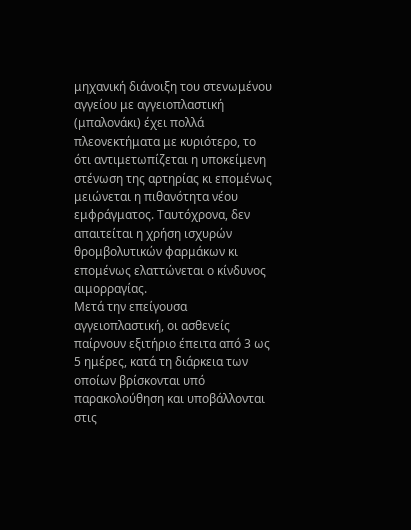μηχανική διάνοιξη του στενωμένου αγγείου με αγγειοπλαστική (μπαλονάκι) έχει πολλά πλεονεκτήματα με κυριότερο, το ότι αντιμετωπίζεται η υποκείμενη στένωση της αρτηρίας κι επομένως μειώνεται η πιθανότητα νέου εμφράγματος. Ταυτόχρονα, δεν απαιτείται η χρήση ισχυρών θρομβολυτικών φαρμάκων κι επομένως ελαττώνεται ο κίνδυνος αιμορραγίας.
Μετά την επείγουσα αγγειοπλαστική, οι ασθενείς παίρνουν εξιτήριο έπειτα από 3 ως 5 ημέρες, κατά τη διάρκεια των οποίων βρίσκονται υπό παρακολούθηση και υποβάλλονται στις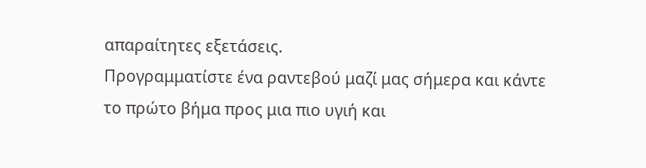απαραίτητες εξετάσεις.
Προγραμματίστε ένα ραντεβού μαζί μας σήμερα και κάντε το πρώτο βήμα προς μια πιο υγιή και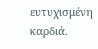ευτυχισμένη καρδιά.